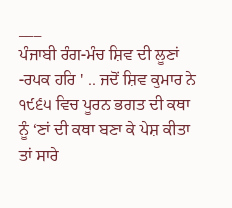___
ਪੰਜਾਬੀ ਰੰਗ-ਮੰਚ ਸ਼ਿਵ ਦੀ ਲੂਣਾਂ -ਰਪਕ ਹਰਿ ' .. ਜਦੋਂ ਸ਼ਿਵ ਕੁਮਾਰ ਨੇ ੧੯੬੫ ਵਿਚ ਪੂਰਨ ਭਗਤ ਦੀ ਕਥਾ ਨੂੰ ‘ਣਾਂ ਦੀ ਕਥਾ ਬਣਾ ਕੇ ਪੇਸ਼ ਕੀਤਾ ਤਾਂ ਸਾਰੇ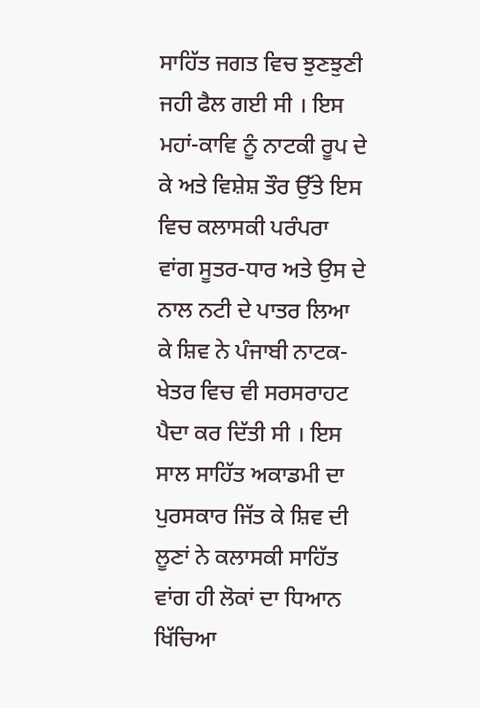ਸਾਹਿੱਤ ਜਗਤ ਵਿਚ ਝੁਣਝੁਣੀ ਜਹੀ ਫੈਲ ਗਈ ਸੀ । ਇਸ ਮਹਾਂ-ਕਾਵਿ ਨੂੰ ਨਾਟਕੀ ਰੂਪ ਦੇ ਕੇ ਅਤੇ ਵਿਸ਼ੇਸ਼ ਤੌਰ ਉੱਤੇ ਇਸ ਵਿਚ ਕਲਾਸਕੀ ਪਰੰਪਰਾ ਵਾਂਗ ਸੂਤਰ-ਧਾਰ ਅਤੇ ਉਸ ਦੇ ਨਾਲ ਨਟੀ ਦੇ ਪਾਤਰ ਲਿਆ ਕੇ ਸ਼ਿਵ ਨੇ ਪੰਜਾਬੀ ਨਾਟਕ-ਖੇਤਰ ਵਿਚ ਵੀ ਸਰਸਰਾਹਟ ਪੈਦਾ ਕਰ ਦਿੱਤੀ ਸੀ । ਇਸ ਸਾਲ ਸਾਹਿੱਤ ਅਕਾਡਮੀ ਦਾ ਪੁਰਸਕਾਰ ਜਿੱਤ ਕੇ ਸ਼ਿਵ ਦੀ ਲੂਣਾਂ ਨੇ ਕਲਾਸਕੀ ਸਾਹਿੱਤ ਵਾਂਗ ਹੀ ਲੋਕਾਂ ਦਾ ਧਿਆਨ ਖਿੱਚਿਆ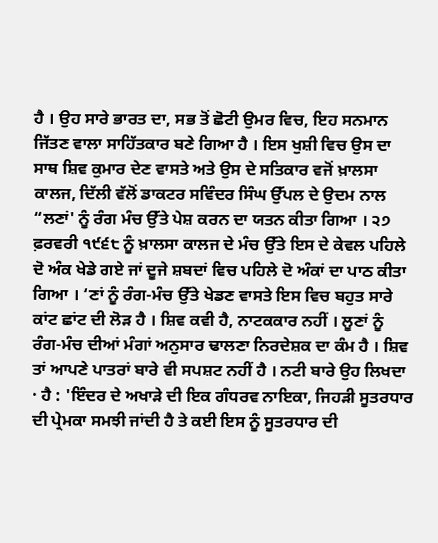ਹੈ । ਉਹ ਸਾਰੇ ਭਾਰਤ ਦਾ, ਸਭ ਤੋਂ ਛੋਟੀ ਉਮਰ ਵਿਚ, ਇਹ ਸਨਮਾਨ ਜਿੱਤਣ ਵਾਲਾ ਸਾਹਿੱਤਕਾਰ ਬਣੇ ਗਿਆ ਹੈ । ਇਸ ਖੁਸ਼ੀ ਵਿਚ ਉਸ ਦਾ ਸਾਥ ਸ਼ਿਵ ਕੁਮਾਰ ਦੇਣ ਵਾਸਤੇ ਅਤੇ ਉਸ ਦੇ ਸਤਿਕਾਰ ਵਜੋਂ ਖ਼ਾਲਸਾ ਕਾਲਜ, ਦਿੱਲੀ ਵੱਲੋਂ ਡਾਕਟਰ ਸਵਿੰਦਰ ਸਿੰਘ ਉੱਪਲ ਦੇ ਉਦਮ ਨਾਲ “ਲਣਾਂ' ਨੂੰ ਰੰਗ ਮੰਚ ਉੱਤੇ ਪੇਸ਼ ਕਰਨ ਦਾ ਯਤਨ ਕੀਤਾ ਗਿਆ । ੨੭ ਫ਼ਰਵਰੀ ੧੯੬੮ ਨੂੰ ਖ਼ਾਲਸਾ ਕਾਲਜ ਦੇ ਮੰਚ ਉੱਤੇ ਇਸ ਦੇ ਕੇਵਲ ਪਹਿਲੇ ਦੋ ਅੰਕ ਖੇਡੇ ਗਏ ਜਾਂ ਦੂਜੇ ਸ਼ਬਦਾਂ ਵਿਚ ਪਹਿਲੇ ਦੋ ਅੰਕਾਂ ਦਾ ਪਾਠ ਕੀਤਾ ਗਿਆ । ‘ਣਾਂ ਨੂੰ ਰੰਗ-ਮੰਚ ਉੱਤੇ ਖੇਡਣ ਵਾਸਤੇ ਇਸ ਵਿਚ ਬਹੁਤ ਸਾਰੇ ਕਾਂਟ ਛਾਂਟ ਦੀ ਲੋੜ ਹੈ । ਸ਼ਿਵ ਕਵੀ ਹੈ, ਨਾਟਕਕਾਰ ਨਹੀਂ । ਲੂਣਾਂ ਨੂੰ ਰੰਗ-ਮੰਚ ਦੀਆਂ ਮੰਗਾਂ ਅਨੁਸਾਰ ਢਾਲਣਾ ਨਿਰਦੇਸ਼ਕ ਦਾ ਕੰਮ ਹੈ । ਸ਼ਿਵ ਤਾਂ ਆਪਣੇ ਪਾਤਰਾਂ ਬਾਰੇ ਵੀ ਸਪਸ਼ਟ ਨਹੀਂ ਹੈ । ਨਟੀ ਬਾਰੇ ਉਹ ਲਿਖਦਾ · ਹੈ : 'ਇੰਦਰ ਦੇ ਅਖਾੜੇ ਦੀ ਇਕ ਗੰਧਰਵ ਨਾਇਕਾ, ਜਿਹੜੀ ਸੂਤਰਧਾਰ ਦੀ ਪ੍ਰੇਮਕਾ ਸਮਝੀ ਜਾਂਦੀ ਹੈ ਤੇ ਕਈ ਇਸ ਨੂੰ ਸੂਤਰਧਾਰ ਦੀ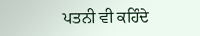ਪਤਨੀ ਵੀ ਕਹਿੰਦੇ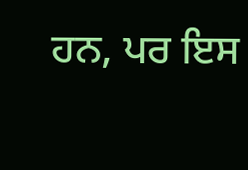ਹਨ, ਪਰ ਇਸ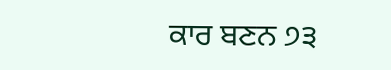ਕਾਰ ਬਣਨ ੭੩